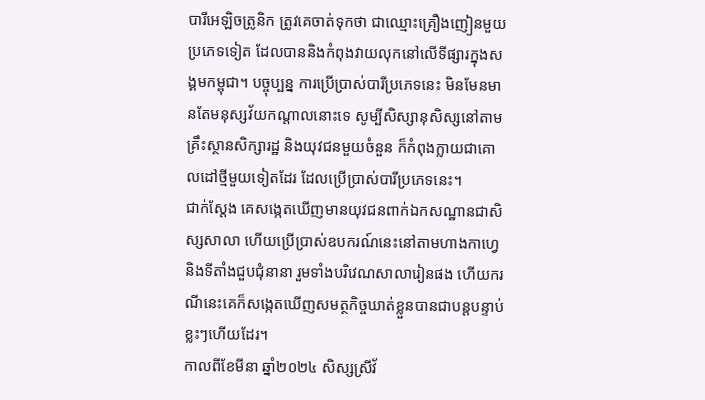បារីអេឡិចត្រូនិក ត្រូវគេចាត់ទុកថា ជាឈ្មោះគ្រឿងញៀនមួយប្រភេទទៀត ដែលបាននិងកំពុងវាយលុកនៅលើទីផ្សារក្នុងសង្គមកម្ពុជា។ បច្ចុប្បន្ន ការប្រើប្រាស់បារីប្រភេទនេះ មិនមែនមានតែមនុស្សវ័យកណ្តាលនោះទេ សូម្បីសិស្សានុសិស្សនៅតាមគ្រឹះស្ថានសិក្សារដ្ឋ និងយុវជនមួយចំនួន ក៏កំពុងក្លាយជាគោលដៅថ្មីមួយទៀតដែរ ដែលប្រើប្រាស់បារីប្រភេទនេះ។
ជាក់ស្តែង គេសង្កេតឃើញមានយុវជនពាក់ឯកសណ្ឋានជាសិស្សសាលា ហើយប្រើប្រាស់ឧបករណ៍នេះនៅតាមហាងកាហ្វេ និងទីតាំងជួបជុំនានា រួមទាំងបរិវេណសាលារៀនផង ហើយករណីនេះគេក៏សង្កេតឃើញសមត្ថកិច្ចឃាត់ខ្លួនបានជាបន្តបន្ទាប់ខ្លះៗហើយដែរ។
កាលពីខែមីនា ឆ្នាំ២០២៤ សិស្សស្រីវ័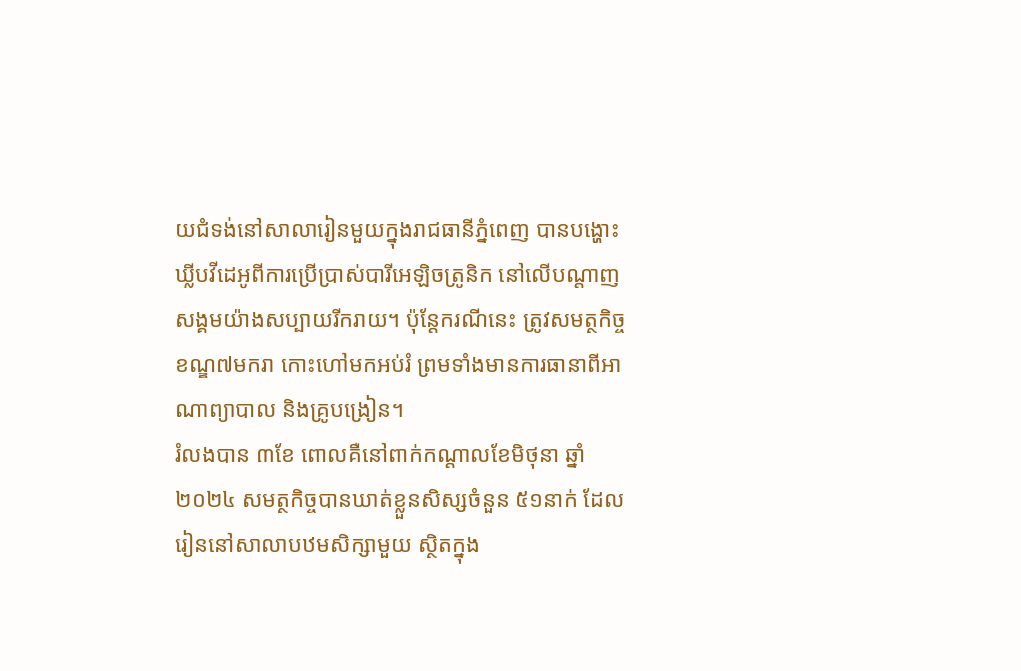យជំទង់នៅសាលារៀនមួយក្នុងរាជធានីភ្នំពេញ បានបង្ហោះឃ្លីបវីដេអូពីការប្រើប្រាស់បារីអេឡិចត្រូនិក នៅលើបណ្តាញសង្គមយ៉ាងសប្បាយរីករាយ។ ប៉ុន្តែករណីនេះ ត្រូវសមត្ថកិច្ចខណ្ឌ៧មករា កោះហៅមកអប់រំ ព្រមទាំងមានការធានាពីអាណាព្យាបាល និងគ្រូបង្រៀន។
រំលងបាន ៣ខែ ពោលគឺនៅពាក់កណ្តាលខែមិថុនា ឆ្នាំ២០២៤ សមត្ថកិច្ចបានឃាត់ខ្លួនសិស្សចំនួន ៥១នាក់ ដែលរៀននៅសាលាបឋមសិក្សាមួយ ស្ថិតក្នុង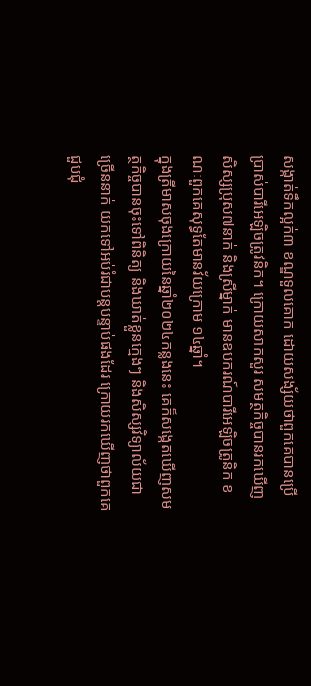សង្កាត់ទឹកល្អក់៣ ខណ្ឌទួលគោក ដោយសង្ស័យថាពួកគេបានប្រើប្រាស់បារីអេឡិចត្រូវនិក។ ក្រោយសាកសួរ សមត្ថកិច្ចបានរកឃើញសិស្សប្រុស៧នាក់ និងស្រីម្នាក់ មានឧបករណ៍បារីអេឡិចត្រូនិក ខណៈពួកគេសុទ្ធតែមានវ័យក្រោម ១៤ឆ្នាំ។
ក្នុងត្រីមាសចុងក្រោយនៃឆ្នាំ២០២៤កន្លងនេះ គេក៏សង្កេតឃើញសមត្ថកិច្ចបានចុះទៅពិនិត្យ និងឃាត់ខ្លួនក្មេងៗ និងសិស្សវិទ្យាល័យជាច្រើននាក់ យកទៅអប់រំជាបន្តបន្ទាប់ផងដែរ ក្រោយរកឃើញថាពួកគេជួបជុំ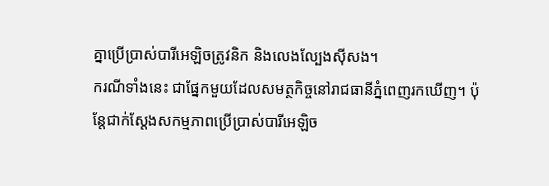គ្នាប្រើប្រាស់បារីអេឡិចត្រូវនិក និងលេងល្បែងស៊ីសង។
ករណីទាំងនេះ ជាផ្នែកមួយដែលសមត្ថកិច្ចនៅរាជធានីភ្នំពេញរកឃើញ។ ប៉ុន្តែជាក់ស្តែងសកម្មភាពប្រើប្រាស់បារីអេឡិច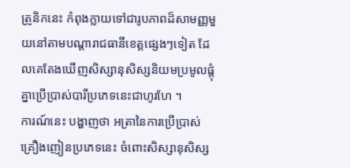ត្រូនិកនេះ កំពុងក្លាយទៅជារូបភាពដ៏សាមញ្ញមួយនៅតាមបណ្តារាជធានីខេត្តផ្សេងៗទៀត ដែលគេតែងឃើញសិស្សានុសិស្សនិយមប្រមូលផ្តុំគ្នាប្រើប្រាស់បារីប្រភេទនេះជាហូរហែ ។
ការណ៍នេះ បង្ហាញថា អត្រានៃការប្រើប្រាស់គ្រឿងញៀនប្រភេទនេះ ចំពោះសិស្សានុសិស្ស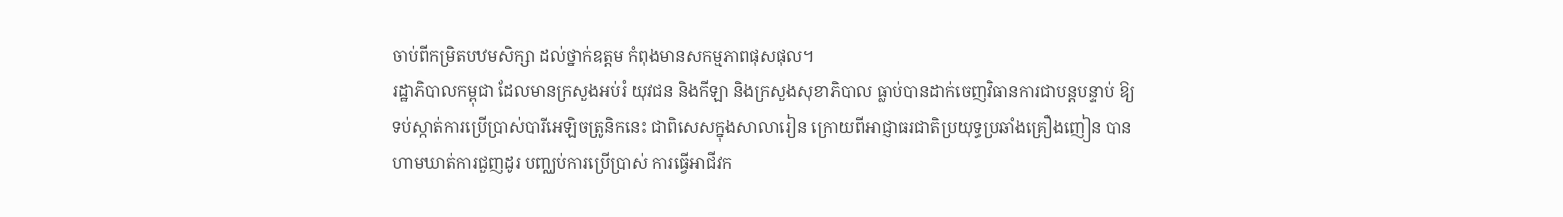ចាប់ពីកម្រិតបឋមសិក្សា ដល់ថ្នាក់ឧត្តម កំពុងមានសកម្មភាពផុសផុល។
រដ្ឋាភិបាលកម្ពុជា ដែលមានក្រសួងអប់រំ យុវជន និងកីឡា និងក្រសួងសុខាភិបាល ធ្លាប់បានដាក់ចេញវិធានការជាបន្តបន្ទាប់ ឱ្យទប់ស្កាត់ការប្រើប្រាស់បារីអេឡិចត្រូនិកនេះ ជាពិសេសក្នុងសាលារៀន ក្រោយពីអាជ្ញាធរជាតិប្រយុទ្ធប្រឆាំងគ្រឿងញៀន បានហាមឃាត់ការជួញដូរ បញ្ឈប់ការប្រើប្រាស់ ការធ្វើអាជីវក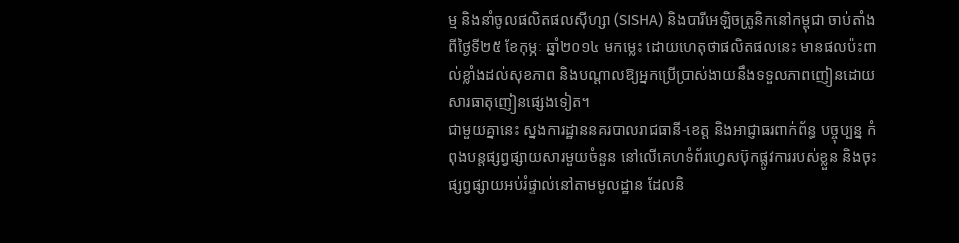ម្ម និងនាំចូលផលិតផលស៊ីហ្សា (SISHA) និងបារីអេឡិចត្រូនិកនៅកម្ពុជា ចាប់តាំងពីថ្ងៃទី២៥ ខែកុម្ភៈ ឆ្នាំ២០១៤ មកម្លេះ ដោយហេតុថាផលិតផលនេះ មានផលប៉ះពាល់ខ្លាំងដល់សុខភាព និងបណ្តាលឱ្យអ្នកប្រើប្រាស់ងាយនឹងទទួលភាពញៀនដោយសារធាតុញៀនផ្សេងទៀត។
ជាមួយគ្នានេះ ស្នងការដ្ឋាននគរបាលរាជធានី-ខេត្ត និងអាជ្ញាធរពាក់ព័ន្ធ បច្ចុប្បន្ន កំពុងបន្តផ្សព្វផ្សាយសារមួយចំនួន នៅលើគេហទំព័រហ្វេសប៊ុកផ្លូវការរបស់ខ្លួន និងចុះផ្សព្វផ្សាយអប់រំផ្ទាល់នៅតាមមូលដ្ឋាន ដែលនិ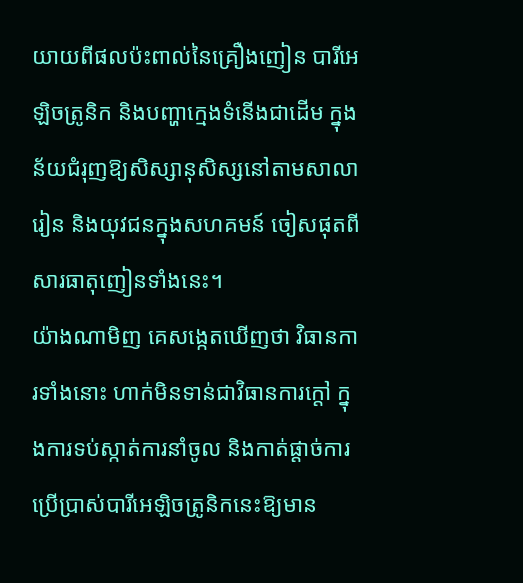យាយពីផលប៉ះពាល់នៃគ្រឿងញៀន បារីអេឡិចត្រូនិក និងបញ្ហាក្មេងទំនើងជាដើម ក្នុងន័យជំរុញឱ្យសិស្សានុសិស្សនៅតាមសាលារៀន និងយុវជនក្នុងសហគមន៍ ចៀសផុតពីសារធាតុញៀនទាំងនេះ។
យ៉ាងណាមិញ គេសង្កេតឃើញថា វិធានការទាំងនោះ ហាក់មិនទាន់ជាវិធានការក្តៅ ក្នុងការទប់ស្កាត់ការនាំចូល និងកាត់ផ្តាច់ការប្រើប្រាស់បារីអេឡិចត្រូនិកនេះឱ្យមាន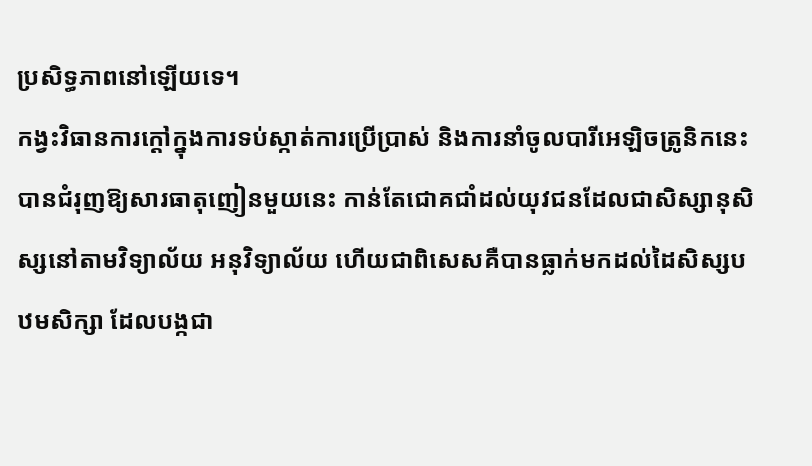ប្រសិទ្ធភាពនៅឡើយទេ។
កង្វះវិធានការក្តៅក្នុងការទប់ស្កាត់ការប្រើប្រាស់ និងការនាំចូលបារីអេឡិចត្រូនិកនេះ បានជំរុញឱ្យសារធាតុញៀនមួយនេះ កាន់តែជោគជាំដល់យុវជនដែលជាសិស្សានុសិស្សនៅតាមវិទ្យាល័យ អនុវិទ្យាល័យ ហើយជាពិសេសគឺបានធ្លាក់មកដល់ដៃសិស្សបឋមសិក្សា ដែលបង្កជា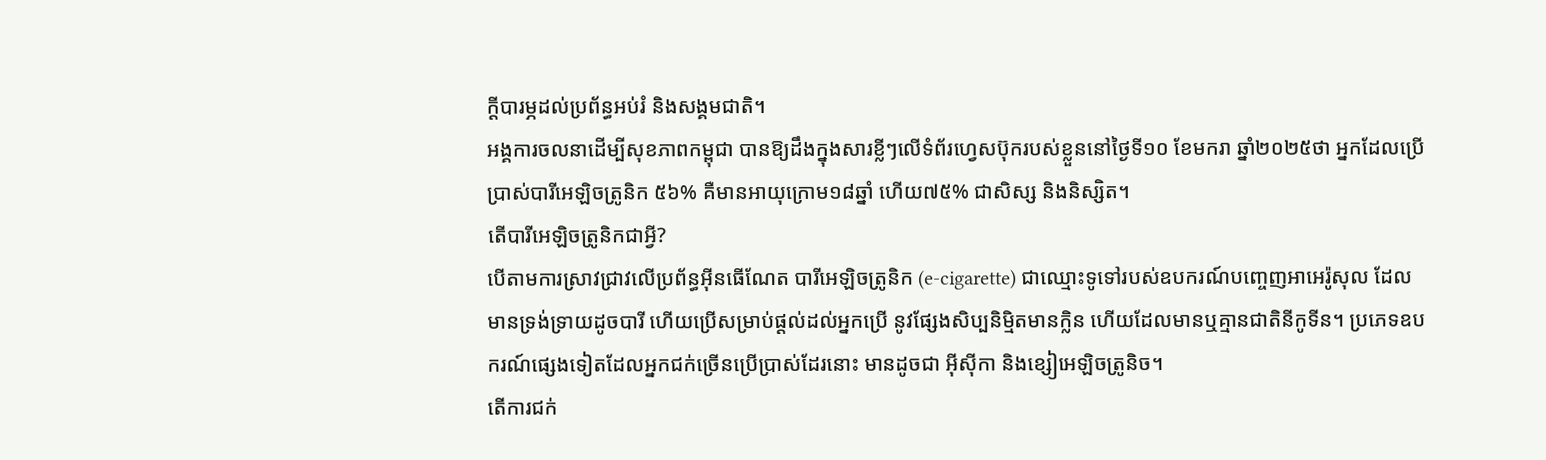ក្តីបារម្ភដល់ប្រព័ន្ធអប់រំ និងសង្គមជាតិ។
អង្គការចលនាដើម្បីសុខភាពកម្ពុជា បានឱ្យដឹងក្នុងសារខ្លីៗលើទំព័រហ្វេសប៊ុករបស់ខ្លួននៅថ្ងៃទី១០ ខែមករា ឆ្នាំ២០២៥ថា អ្នកដែលប្រើប្រាស់បារីអេឡិចត្រូនិក ៥៦% គឺមានអាយុក្រោម១៨ឆ្នាំ ហើយ៧៥% ជាសិស្ស និងនិស្សិត។
តើបារីអេឡិចត្រូនិកជាអ្វី?
បើតាមការស្រាវជ្រាវលើប្រព័ន្ធអ៊ីនធើណែត បារីអេឡិចត្រូនិក (e-cigarette) ជាឈ្មោះទូទៅរបស់ឧបករណ៍បញ្ចេញអាអេរ៉ូសុល ដែលមានទ្រង់ទ្រាយដូចបារី ហើយប្រើសម្រាប់ផ្ដល់ដល់អ្នកប្រើ នូវផ្សែងសិប្បនិម្មិតមានក្លិន ហើយដែលមានឬគ្មានជាតិនីកូទីន។ ប្រភេទឧបករណ៍ផ្សេងទៀតដែលអ្នកជក់ច្រើនប្រើប្រាស់ដែរនោះ មានដូចជា អ៊ីស៊ីកា និងខ្សៀអេឡិចត្រូនិច។
តើការជក់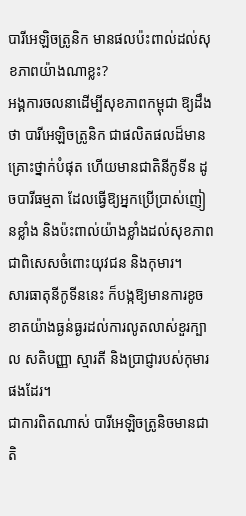បារីអេឡិចត្រូនិក មានផលប៉ះពាល់ដល់សុខភាពយ៉ាងណាខ្លះ?
អង្គការចលនាដើម្បីសុខភាពកម្ពុជា ឱ្យដឹងថា បារីអេឡិចត្រូនិក ជាផលិតផលដ៏មានគ្រោះថ្នាក់បំផុត ហើយមានជាតិនីកូទីន ដូចបារីធម្មតា ដែលធ្វើឱ្យអ្នកប្រើប្រាស់ញៀនខ្លាំង និងប៉ះពាល់យ៉ាងខ្លាំងដល់សុខភាព ជាពិសេសចំពោះយុវជន និងកុមារ។
សារធាតុនីកូទីននេះ ក៏បង្កឱ្យមានការខូចខាតយ៉ាងធ្ងន់ធ្ងរដល់ការលូតលាស់ខួរក្បាល សតិបញ្ញា ស្មារតី និងប្រាជ្ញារបស់កុមារផងដែរ។
ជាការពិតណាស់ បារីអេឡិចត្រូនិចមានជាតិ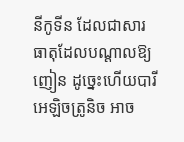នីកូទីន ដែលជាសារធាតុដែលបណ្តាលឱ្យញៀន ដូច្នេះហើយបារីអេឡិចត្រូនិច អាច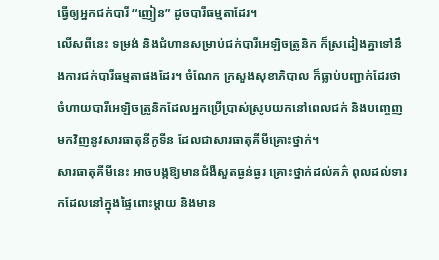ធ្វើឲ្យអ្នកជក់បារី “ញៀន” ដូចបារីធម្មតាដែរ។
លើសពីនេះ ទម្រង់ និងជំហានសម្រាប់ជក់បារីអេឡិចត្រូនិក ក៏ស្រដៀងគ្នាទៅនឹងការជក់បារីធម្មតាផងដែរ។ ចំណែក ក្រសួងសុខាភិបាល ក៏ធ្លាប់បញ្ជាក់ដែរថា ចំហាយបារីអេឡិចត្រូនិកដែលអ្នកប្រើប្រាស់ស្រូបយកនៅពេលជក់ និងបញ្ចេញមកវិញនូវសារធាតុនីកូទីន ដែលជាសារធាតុគីមីគ្រោះថ្នាក់។
សារធាតុគីមីនេះ អាចបង្កឱ្យមានជំងឺសួតធ្ងន់ធ្ងរ គ្រោះថ្នាក់ដល់គភ៌ ពុលដល់ទារកដែលនៅក្នុងផ្ទៃពោះម្តាយ និងមាន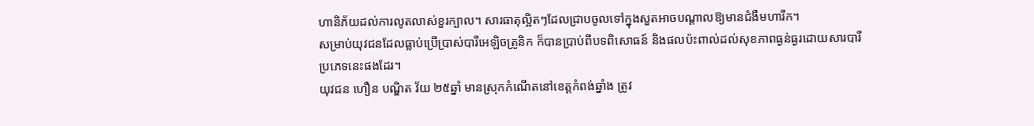ហានិភ័យដល់ការលូតលាស់ខួរក្បាល។ សារធាតុល្អិតៗដែលជ្រាបចូលទៅក្នុងសួតអាចបណ្តាលឱ្យមានជំងឺមហារីក។
សម្រាប់យុវជនដែលធ្លាប់ប្រើប្រាស់បារីអេឡិចត្រូនិក ក៏បានប្រាប់ពីបទពិសោធន៍ និងផលប៉ះពាល់ដល់សុខភាពធ្ងន់ធ្ងរដោយសារបារីប្រភេទនេះផងដែរ។
យុវជន ហឿន បណ្ឌិត វ័យ ២៥ឆ្នាំ មានស្រុកកំណើតនៅខេត្តកំពង់ឆ្នាំង ត្រូវ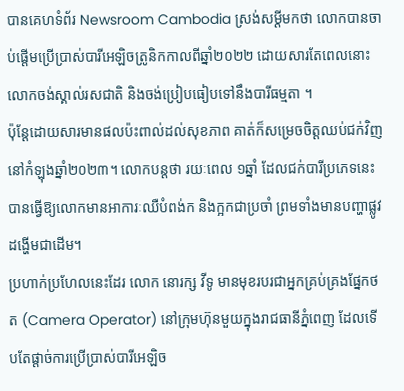បានគេហទំព័រ Newsroom Cambodia ស្រង់សម្តីមកថា លោកបានចាប់ផ្តើមប្រើប្រាស់បារីអេឡិចត្រូនិកកាលពីឆ្នាំ២០២២ ដោយសារតែពេលនោះ លោកចង់ស្គាល់រសជាតិ និងចង់ប្រៀបធៀបទៅនឹងបារីធម្មតា ។
ប៉ុន្តែដោយសារមានផលប៉ះពាល់ដល់សុខភាព គាត់ក៏សម្រេចចិត្តឈប់ជក់វិញ នៅកំឡុងឆ្នាំ២០២៣។ លោកបន្តថា រយៈពេល ១ឆ្នាំ ដែលជក់បារីប្រភេទនេះ បានធ្វើឱ្យលោកមានអាការៈឈឺបំពង់ក និងក្អកជាប្រចាំ ព្រមទាំងមានបញ្ហាផ្លូវដង្ហើមជាដើម។
ប្រហាក់ប្រហែលនេះដែរ លោក នោរក្ស វីទូ មានមុខរបរជាអ្នកគ្រប់គ្រងផ្នែកថត (Camera Operator) នៅក្រុមហ៊ុនមួយក្នុងរាជធានីភ្នំពេញ ដែលទើបតែផ្តាច់ការប្រើប្រាស់បារីអេឡិច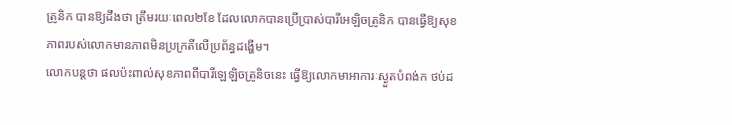ត្រូនិក បានឱ្យដឹងថា ត្រឹមរយៈពេល២ខែ ដែលលោកបានប្រើប្រាស់បារីអេឡិចត្រូនិក បានធ្វើឱ្យសុខភាពរបស់លោកមានភាពមិនប្រក្រតីលើប្រព័ន្ធដង្ហើម។
លោកបន្តថា ផលប៉ះពាល់សុខភាពពីបារីឡេឡិចត្រូនិចនេះ ធ្វើឱ្យលោកមាអាការៈស្ងួតបំពង់ក ថប់ដ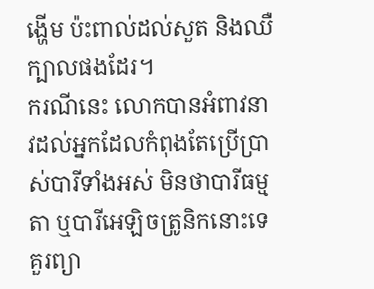ង្ហើម ប៉ះពាល់ដល់សួត និងឈឺក្បាលផងដែរ។
ករណីនេះ លោកបានអំពាវនាវដល់អ្នកដែលកំពុងតែប្រើប្រាស់បារីទាំងអស់ មិនថាបារីធម្មតា ឬបារីអេឡិចត្រូនិកនោះទេ គួរព្យា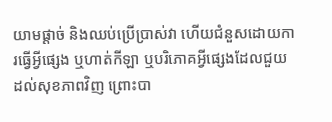យាមផ្ដាច់ និងឈប់ប្រើប្រាស់វា ហើយជំនួសដោយការធ្វើអ្វីផ្សេង ឬហាត់កីឡា ឬបរិភោគអ្វីផ្សេងដែលជួយដល់សុខភាពវិញ ព្រោះបា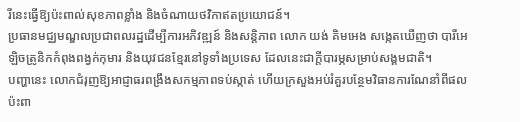រីនេះធ្វើឱ្យប៉ះពាល់សុខភាពខ្លាំង និងចំណាយថវិកាឥតប្រយោជន៍។
ប្រធានមជ្ឈមណ្ឌលប្រជាពលរដ្ឋដើម្បីការអភិវឌ្ឍន៍ និងសន្តិភាព លោក យង់ គិមអេង សង្កេតឃើញថា បារីអេឡិចត្រូនិកកំពុងពង្វក់កុមារ និងយុវជនខ្មែរនៅទូទាំងប្រទេស ដែលនេះជាក្តីបារម្ភសម្រាប់សង្គមជាតិ។
បញ្ហានេះ លោកជំរុញឱ្យអាជ្ញាធរពង្រឹងសកម្មភាពទប់ស្កាត់ ហើយក្រសួងអប់រំគួរបន្ថែមវិធានការណែនាំពីផលប៉ះពា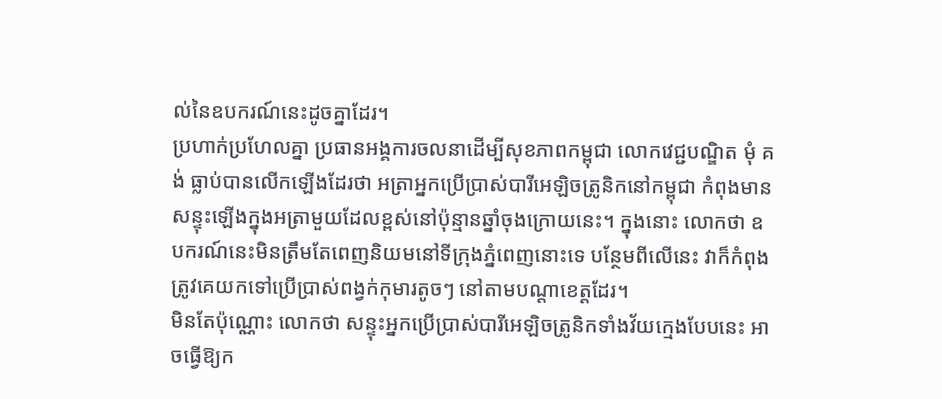ល់នៃឧបករណ៍នេះដូចគ្នាដែរ។
ប្រហាក់ប្រហែលគ្នា ប្រធានអង្គការចលនាដើម្បីសុខភាពកម្ពុជា លោកវេជ្ជបណ្ឌិត មុំ គង់ ធ្លាប់បានលើកឡើងដែរថា អត្រាអ្នកប្រើប្រាស់បារីអេឡិចត្រូនិកនៅកម្ពុជា កំពុងមានសន្ទុះឡើងក្នុងអត្រាមួយដែលខ្ពស់នៅប៉ុន្មានឆ្នាំចុងក្រោយនេះ។ ក្នុងនោះ លោកថា ឧបករណ៍នេះមិនត្រឹមតែពេញនិយមនៅទីក្រុងភ្នំពេញនោះទេ បន្ថែមពីលើនេះ វាក៏កំពុងត្រូវគេយកទៅប្រើប្រាស់ពង្វក់កុមារតូចៗ នៅតាមបណ្តាខេត្តដែរ។
មិនតែប៉ុណ្ណោះ លោកថា សន្ទុះអ្នកប្រើប្រាស់បារីអេឡិចត្រូនិកទាំងវ័យក្មេងបែបនេះ អាចធ្វើឱ្យក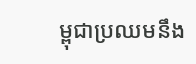ម្ពុជាប្រឈមនឹង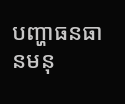បញ្ហាធនធានមនុ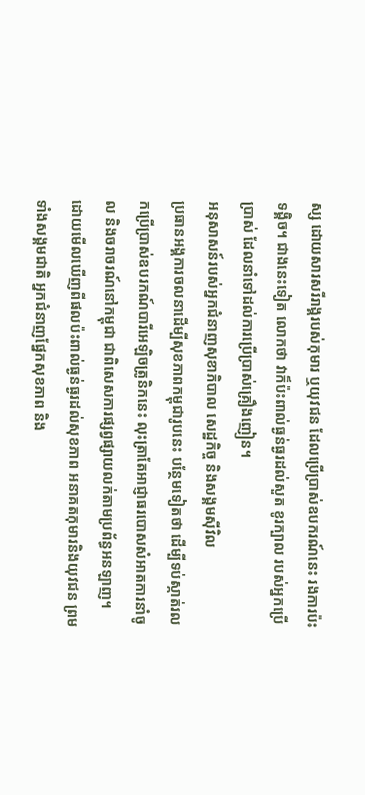ស្ស ដោយសារសរីរាង្គរបស់កុមារ ឬយុវជន ដែលប្រើប្រាស់ឧបករណ៍នេះ រងការប៉ះទង្គិច។ ជាងនេះទៀត លោកថា វាក៏ប៉ះពាល់ធ្ងន់ធ្ងរដល់សួត ខូរក្បាល របស់អ្នកប្រើប្រាស់ ដែលនាំទៅដល់ការប្រើប្រាស់គ្រឿងញៀន។
អនុសាសន៍របស់អ្នកជំនាញសុខាភិបាល សេដ្ឋកិច្ច និងសង្គមស៊ីវិល
ប្រធានអង្គការចលនាដើម្បីសុខភាពកម្ពុជារូបនេះ បន្ថែមទៀតថា ដើម្បីទប់ស្កាត់រលកប្រើប្រាស់ឧបរកណ៍បារីអេឡិចត្រូនិកនេះ លុះត្រាតែអាជ្ញាធរបោសសំអាតការនាំចូល និងចរាចរណ៍នៅកម្ពុជា ជាពិសេសការផ្សព្វផ្សាយលក់តាមប្រព័ន្ធអនឡាញ។
ដោយមើលឃើញពីផលប៉ះពាល់ធ្ងន់ធ្ងរដល់សុខភាព អនាគតកុមារនិងយុវជន ព្រមទាំងសង្គមជាតិ អ្នកជំនាញផ្នែកសុខភាព និង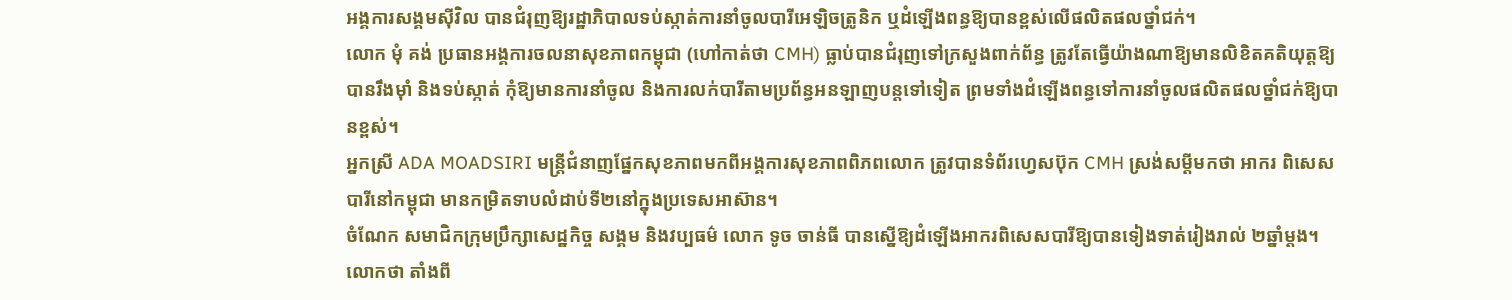អង្គការសង្គមស៊ីវិល បានជំរុញឱ្យរដ្ឋាភិបាលទប់ស្កាត់ការនាំចូលបារីអេឡិចត្រូនិក ឬដំឡើងពន្ធឱ្យបានខ្ពស់លើផលិតផលថ្នាំជក់។
លោក មុំ គង់ ប្រធានអង្គការចលនាសុខភាពកម្ពុជា (ហៅកាត់ថា CMH) ធ្លាប់បានជំរុញទៅក្រសួងពាក់ព័ន្ធ ត្រូវតែធ្វើយ៉ាងណាឱ្យមានលិខិតគតិយុត្តឱ្យបានរឹងម៉ាំ និងទប់ស្កាត់ កុំឱ្យមានការនាំចូល និងការលក់បារីតាមប្រព័ន្ធអនឡាញបន្តទៅទៀត ព្រមទាំងដំឡើងពន្ធទៅការនាំចូលផលិតផលថ្នាំជក់ឱ្យបានខ្ពស់។
អ្នកស្រី ADA MOADSIRI មន្ត្រីជំនាញផ្នែកសុខភាពមកពីអង្គការសុខភាពពិភពលោក ត្រូវបានទំព័រហ្វេសប៊ុក CMH ស្រង់សម្តីមកថា អាករ ពិសេសបារីនៅកម្ពុជា មានកម្រិតទាបលំដាប់ទី២នៅក្នុងប្រទេសអាស៊ាន។
ចំណែក សមាជិកក្រុមប្រឹក្សាសេដ្ឋកិច្ច សង្គម និងវប្បធម៌ លោក ទូច ចាន់ធី បានស្នើឱ្យដំឡើងអាករពិសេសបារីឱ្យបានទៀងទាត់រៀងរាល់ ២ឆ្នាំម្តង។ លោកថា តាំងពី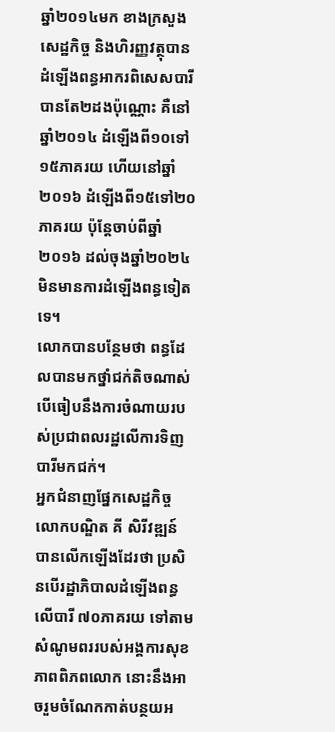ឆ្នាំ២០១៤មក ខាងក្រសួងសេដ្ឋកិច្ច និងហិរញ្ញវត្ថុបានដំឡើងពន្ធអាករពិសេសបារី បានតែ២ដងប៉ុណ្ណោះ គឺនៅឆ្នាំ២០១៤ ដំឡើងពី១០ទៅ១៥ភាគរយ ហើយនៅឆ្នាំ២០១៦ ដំឡើងពី១៥ទៅ២០ភាគរយ ប៉ុន្តែចាប់ពីឆ្នាំ២០១៦ ដល់ចុងឆ្នាំ២០២៤ មិនមានការដំឡើងពន្ធទៀតទេ។
លោកបានបន្ថែមថា ពន្ធដែលបានមកថ្នាំជក់តិចណាស់ បើធៀបនឹងការចំណាយរបស់ប្រជាពលរដ្ឋលើការទិញបារីមកជក់។
អ្នកជំនាញផ្នែកសេដ្ឋកិច្ច លោកបណ្ឌិត គី សិរីវឌ្ឍន៍ បានលើកឡើងដែរថា ប្រសិនបើរដ្ឋាភិបាលដំឡើងពន្ធលើបារី ៧០ភាគរយ ទៅតាមសំណូមពររបស់អង្គការសុខភាពពិភពលោក នោះនឹងអាចរួមចំណែកកាត់បន្ថយអ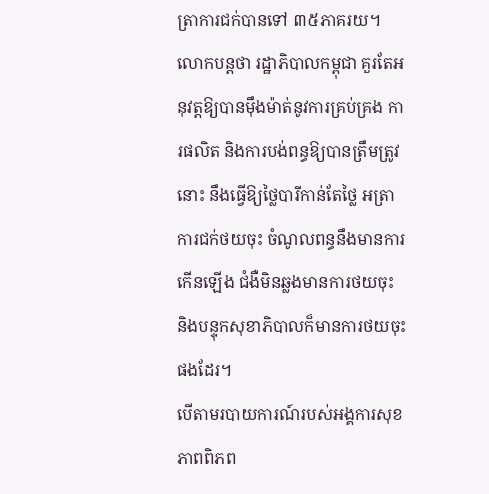ត្រាការជក់បានទៅ ៣៥ភាគរយ។
លោកបន្តថា រដ្ឋាភិបាលកម្ពុជា គួរតែអនុវត្តឱ្យបានម៉ឹងម៉ាត់នូវការគ្រប់គ្រង ការផលិត និងការបង់ពន្ធឱ្យបានត្រឹមត្រូវនោះ នឹងធ្វើឱ្យថ្លៃបារីកាន់តែថ្លៃ អត្រាការជក់ថយចុះ ចំណូលពន្ធនឹងមានការកើនឡើង ជំងឺមិនឆ្លងមានការថយចុះ និងបន្ទុកសុខាភិបាលក៏មានការថយចុះផងដែរ។
បើតាមរបាយការណ៍របស់អង្គការសុខភាពពិភព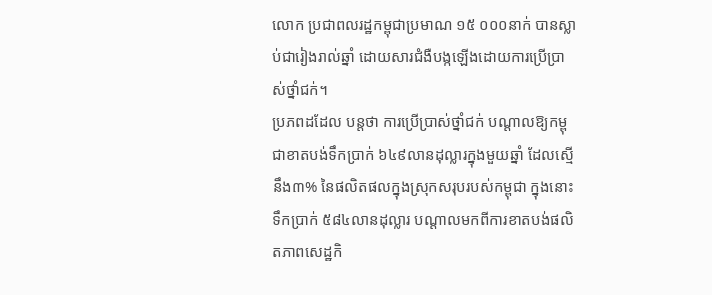លោក ប្រជាពលរដ្ឋកម្ពុជាប្រមាណ ១៥ ០០០នាក់ បានស្លាប់ជារៀងរាល់ឆ្នាំ ដោយសារជំងឺបង្កឡើងដោយការប្រើប្រាស់ថ្នាំជក់។
ប្រភពដដែល បន្តថា ការប្រើប្រាស់ថ្នាំជក់ បណ្ដាលឱ្យកម្ពុជាខាតបង់ទឹកប្រាក់ ៦៤៩លានដុល្លារក្នុងមួយឆ្នាំ ដែលស្មើនឹង៣% នៃផលិតផលក្នុងស្រុកសរុបរបស់កម្ពុជា ក្នុងនោះ ទឹកប្រាក់ ៥៨៤លានដុល្លារ បណ្ដាលមកពីការខាតបង់ផលិតភាពសេដ្ឋកិ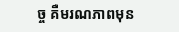ច្ច គឺមរណភាពមុន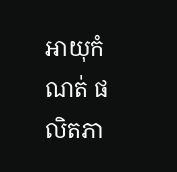អាយុកំណត់ ផលិតភា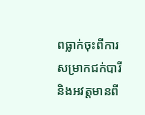ពធ្លាក់ចុះពីការសម្រាកជក់បារី និងអវត្តមានពី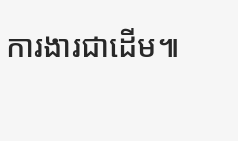ការងារជាដើម៕